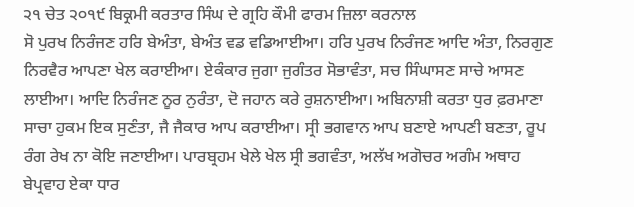੨੧ ਚੇਤ ੨੦੧੯ ਬਿਕ੍ਰਮੀ ਕਰਤਾਰ ਸਿੰਘ ਦੇ ਗ੍ਰਹਿ ਕੌਮੀ ਫਾਰਮ ਜ਼ਿਲਾ ਕਰਨਾਲ
ਸੋ ਪੁਰਖ ਨਿਰੰਜਣ ਹਰਿ ਬੇਅੰਤਾ, ਬੇਅੰਤ ਵਡ ਵਡਿਆਈਆ। ਹਰਿ ਪੁਰਖ ਨਿਰੰਜਣ ਆਦਿ ਅੰਤਾ, ਨਿਰਗੁਣ ਨਿਰਵੈਰ ਆਪਣਾ ਖੇਲ ਕਰਾਈਆ। ਏਕੰਕਾਰ ਜੁਗਾ ਜੁਗੰਤਰ ਸੋਭਾਵੰਤਾ, ਸਚ ਸਿੰਘਾਸਣ ਸਾਚੇ ਆਸਣ ਲਾਈਆ। ਆਦਿ ਨਿਰੰਜਣ ਨੂਰ ਨੁਰੰਤਾ, ਦੋ ਜਹਾਨ ਕਰੇ ਰੁਸ਼ਨਾਈਆ। ਅਬਿਨਾਸ਼ੀ ਕਰਤਾ ਧੁਰ ਫ਼ਰਮਾਣਾ ਸਾਚਾ ਹੁਕਮ ਇਕ ਸੁਣੰਤਾ, ਜੈ ਜੈਕਾਰ ਆਪ ਕਰਾਈਆ। ਸ੍ਰੀ ਭਗਵਾਨ ਆਪ ਬਣਾਏ ਆਪਣੀ ਬਣਤਾ, ਰੂਪ ਰੰਗ ਰੇਖ ਨਾ ਕੋਇ ਜਣਾਈਆ। ਪਾਰਬ੍ਰਹਮ ਖੇਲੇ ਖੇਲ ਸ੍ਰੀ ਭਗਵੰਤਾ, ਅਲੱਖ ਅਗੋਚਰ ਅਗੰਮ ਅਥਾਹ ਬੇਪ੍ਰਵਾਹ ਏਕਾ ਧਾਰ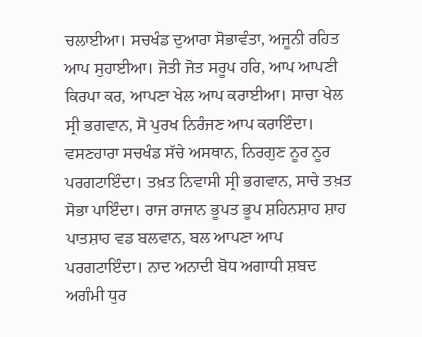ਚਲਾਈਆ। ਸਚਖੰਡ ਦੁਆਰਾ ਸੋਭਾਵੰਤਾ, ਅਜੂਨੀ ਰਹਿਤ ਆਪ ਸੁਹਾਈਆ। ਜੋਤੀ ਜੋਤ ਸਰੂਪ ਹਰਿ, ਆਪ ਆਪਣੀ ਕਿਰਪਾ ਕਰ, ਆਪਣਾ ਖੇਲ ਆਪ ਕਰਾਈਆ। ਸਾਚਾ ਖੇਲ ਸ੍ਰੀ ਭਗਵਾਨ, ਸੋ ਪੁਰਖ ਨਿਰੰਜਣ ਆਪ ਕਰਾਇੰਦਾ। ਵਸਣਹਾਰਾ ਸਚਖੰਡ ਸੱਚੇ ਅਸਥਾਨ, ਨਿਰਗੁਣ ਨੂਰ ਨੂਰ ਪਰਗਟਾਇੰਦਾ। ਤਖ਼ਤ ਨਿਵਾਸੀ ਸ੍ਰੀ ਭਗਵਾਨ, ਸਾਚੇ ਤਖ਼ਤ ਸੋਭਾ ਪਾਇੰਦਾ। ਰਾਜ ਰਾਜਾਨ ਭੂਪਤ ਭੂਪ ਸ਼ਹਿਨਸ਼ਾਹ ਸ਼ਾਹ ਪਾਤਸ਼ਾਹ ਵਡ ਬਲਵਾਨ, ਬਲ ਆਪਣਾ ਆਪ ਪਰਗਟਾਇੰਦਾ। ਨਾਦ ਅਨਾਦੀ ਬੋਧ ਅਗਾਧੀ ਸ਼ਬਦ ਅਗੰਮੀ ਧੁਰ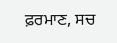ਫ਼ਰਮਾਣ, ਸਚ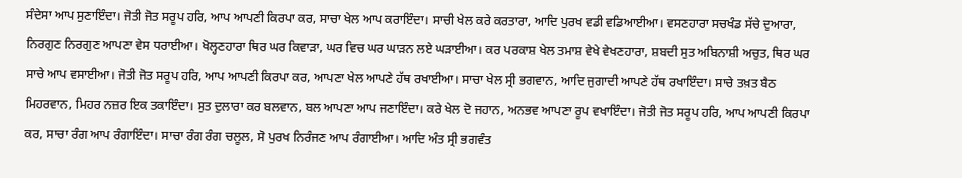ਸੰਦੇਸਾ ਆਪ ਸੁਣਾਇੰਦਾ। ਜੋਤੀ ਜੋਤ ਸਰੂਪ ਹਰਿ, ਆਪ ਆਪਣੀ ਕਿਰਪਾ ਕਰ, ਸਾਚਾ ਖੇਲ ਆਪ ਕਰਾਇੰਦਾ। ਸਾਚੀ ਖੇਲ ਕਰੇ ਕਰਤਾਰਾ, ਆਦਿ ਪੁਰਖ ਵਡੀ ਵਡਿਆਈਆ। ਵਸਣਹਾਰਾ ਸਚਖੰਡ ਸੱਚੇ ਦੁਆਰਾ, ਨਿਰਗੁਣ ਨਿਰਗੁਣ ਆਪਣਾ ਵੇਸ ਧਰਾਈਆ। ਖੋਲ੍ਹਣਹਾਰਾ ਥਿਰ ਘਰ ਕਿਵਾੜਾ, ਘਰ ਵਿਚ ਘਰ ਘਾੜਨ ਲਏ ਘੜਾਈਆ। ਕਰ ਪਰਕਾਸ਼ ਖੇਲ ਤਮਾਸ਼ ਵੇਖੇ ਵੇਖਣਹਾਰਾ, ਸ਼ਬਦੀ ਸੁਤ ਅਬਿਨਾਸ਼ੀ ਅਚੁਤ, ਥਿਰ ਘਰ ਸਾਚੇ ਆਪ ਵਸਾਈਆ। ਜੋਤੀ ਜੋਤ ਸਰੂਪ ਹਰਿ, ਆਪ ਆਪਣੀ ਕਿਰਪਾ ਕਰ, ਆਪਣਾ ਖੇਲ ਆਪਣੇ ਹੱਥ ਰਖਾਈਆ। ਸਾਚਾ ਖੇਲ ਸ੍ਰੀ ਭਗਵਾਨ, ਆਦਿ ਜੁਗਾਦੀ ਆਪਣੇ ਹੱਥ ਰਖਾਇੰਦਾ। ਸਾਚੇ ਤਖ਼ਤ ਬੈਠ ਮਿਹਰਵਾਨ, ਮਿਹਰ ਨਜ਼ਰ ਇਕ ਤਕਾਇੰਦਾ। ਸੁਤ ਦੁਲਾਰਾ ਕਰ ਬਲਵਾਨ, ਬਲ ਆਪਣਾ ਆਪ ਜਣਾਇੰਦਾ। ਕਰੇ ਖੇਲ ਦੋ ਜਹਾਨ, ਅਨਭਵ ਆਪਣਾ ਰੂਪ ਵਖਾਇੰਦਾ। ਜੋਤੀ ਜੋਤ ਸਰੂਪ ਹਰਿ, ਆਪ ਆਪਣੀ ਕਿਰਪਾ ਕਰ, ਸਾਚਾ ਰੰਗ ਆਪ ਰੰਗਾਇੰਦਾ। ਸਾਚਾ ਰੰਗ ਰੰਗ ਚਲੂਲ, ਸੋ ਪੁਰਖ ਨਿਰੰਜਣ ਆਪ ਰੰਗਾਈਆ। ਆਦਿ ਅੰਤ ਸ੍ਰੀ ਭਗਵੰਤ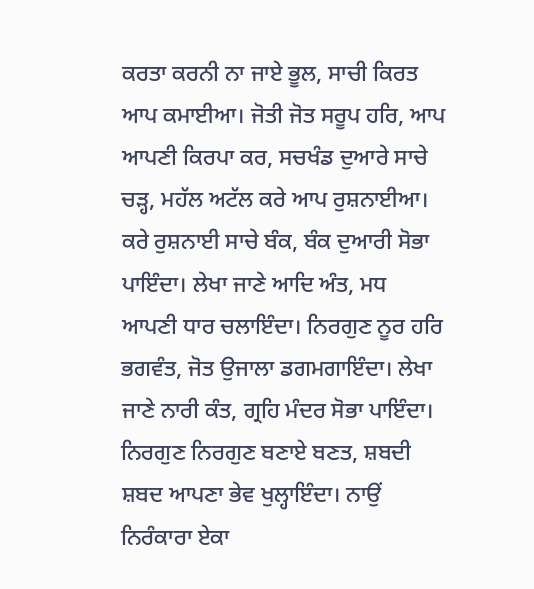ਕਰਤਾ ਕਰਨੀ ਨਾ ਜਾਏ ਭੂਲ, ਸਾਚੀ ਕਿਰਤ ਆਪ ਕਮਾਈਆ। ਜੋਤੀ ਜੋਤ ਸਰੂਪ ਹਰਿ, ਆਪ ਆਪਣੀ ਕਿਰਪਾ ਕਰ, ਸਚਖੰਡ ਦੁਆਰੇ ਸਾਚੇ ਚੜ੍ਹ, ਮਹੱਲ ਅਟੱਲ ਕਰੇ ਆਪ ਰੁਸ਼ਨਾਈਆ। ਕਰੇ ਰੁਸ਼ਨਾਈ ਸਾਚੇ ਬੰਕ, ਬੰਕ ਦੁਆਰੀ ਸੋਭਾ ਪਾਇੰਦਾ। ਲੇਖਾ ਜਾਣੇ ਆਦਿ ਅੰਤ, ਮਧ ਆਪਣੀ ਧਾਰ ਚਲਾਇੰਦਾ। ਨਿਰਗੁਣ ਨੂਰ ਹਰਿ ਭਗਵੰਤ, ਜੋਤ ਉਜਾਲਾ ਡਗਮਗਾਇੰਦਾ। ਲੇਖਾ ਜਾਣੇ ਨਾਰੀ ਕੰਤ, ਗ੍ਰਹਿ ਮੰਦਰ ਸੋਭਾ ਪਾਇੰਦਾ। ਨਿਰਗੁਣ ਨਿਰਗੁਣ ਬਣਾਏ ਬਣਤ, ਸ਼ਬਦੀ ਸ਼ਬਦ ਆਪਣਾ ਭੇਵ ਖੁਲ੍ਹਾਇੰਦਾ। ਨਾਉਂ ਨਿਰੰਕਾਰਾ ਏਕਾ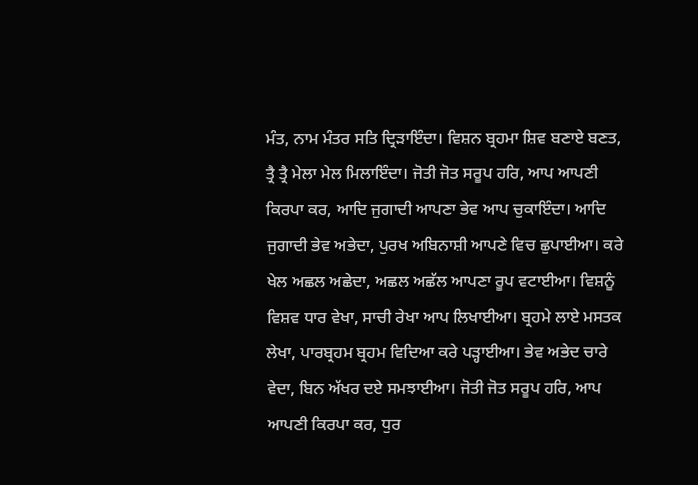ਮੰਤ, ਨਾਮ ਮੰਤਰ ਸਤਿ ਦ੍ਰਿੜਾਇੰਦਾ। ਵਿਸ਼ਨ ਬ੍ਰਹਮਾ ਸ਼ਿਵ ਬਣਾਏ ਬਣਤ, ਤ੍ਰੈ ਤ੍ਰੈ ਮੇਲਾ ਮੇਲ ਮਿਲਾਇੰਦਾ। ਜੋਤੀ ਜੋਤ ਸਰੂਪ ਹਰਿ, ਆਪ ਆਪਣੀ ਕਿਰਪਾ ਕਰ, ਆਦਿ ਜੁਗਾਦੀ ਆਪਣਾ ਭੇਵ ਆਪ ਚੁਕਾਇੰਦਾ। ਆਦਿ ਜੁਗਾਦੀ ਭੇਵ ਅਭੇਦਾ, ਪੁਰਖ ਅਬਿਨਾਸ਼ੀ ਆਪਣੇ ਵਿਚ ਛੁਪਾਈਆ। ਕਰੇ ਖੇਲ ਅਛਲ ਅਛੇਦਾ, ਅਛਲ ਅਛੱਲ ਆਪਣਾ ਰੂਪ ਵਟਾਈਆ। ਵਿਸ਼ਨੂੰ ਵਿਸ਼ਵ ਧਾਰ ਵੇਖਾ, ਸਾਚੀ ਰੇਖਾ ਆਪ ਲਿਖਾਈਆ। ਬ੍ਰਹਮੇ ਲਾਏ ਮਸਤਕ ਲੇਖਾ, ਪਾਰਬ੍ਰਹਮ ਬ੍ਰਹਮ ਵਿਦਿਆ ਕਰੇ ਪੜ੍ਹਾਈਆ। ਭੇਵ ਅਭੇਦ ਚਾਰੇ ਵੇਦਾ, ਬਿਨ ਅੱਖਰ ਦਏ ਸਮਝਾਈਆ। ਜੋਤੀ ਜੋਤ ਸਰੂਪ ਹਰਿ, ਆਪ ਆਪਣੀ ਕਿਰਪਾ ਕਰ, ਧੁਰ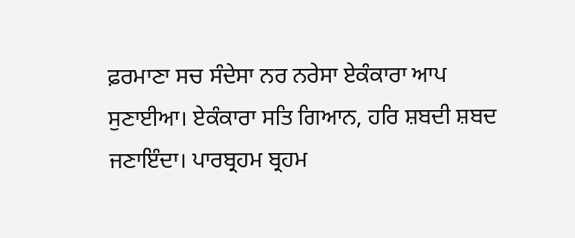ਫ਼ਰਮਾਣਾ ਸਚ ਸੰਦੇਸਾ ਨਰ ਨਰੇਸਾ ਏਕੰਕਾਰਾ ਆਪ ਸੁਣਾਈਆ। ਏਕੰਕਾਰਾ ਸਤਿ ਗਿਆਨ, ਹਰਿ ਸ਼ਬਦੀ ਸ਼ਬਦ ਜਣਾਇੰਦਾ। ਪਾਰਬ੍ਰਹਮ ਬ੍ਰਹਮ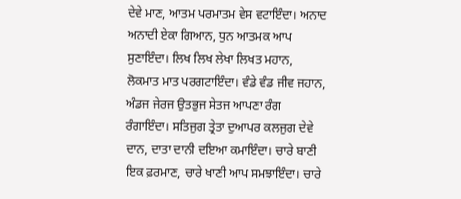ਦੇਵੇ ਮਾਣ, ਆਤਮ ਪਰਮਾਤਮ ਵੇਸ ਵਟਾਇੰਦਾ। ਅਨਾਦ ਅਨਾਦੀ ਏਕਾ ਗਿਆਨ, ਧੁਨ ਆਤਮਕ ਆਪ ਸੁਣਾਇੰਦਾ। ਲਿਖ ਲਿਖ ਲੇਖਾ ਲਿਖਤ ਮਹਾਨ, ਲੋਕਮਾਤ ਮਾਤ ਪਰਗਟਾਇੰਦਾ। ਵੰਡੇ ਵੰਡ ਜੀਵ ਜਹਾਨ, ਅੰਡਜ ਜੇਰਜ ਉਤਭੁਜ ਸੇਤਜ ਆਪਣਾ ਰੰਗ ਰੰਗਾਇੰਦਾ। ਸਤਿਜੁਗ ਤ੍ਰੇਤਾ ਦੁਆਪਰ ਕਲਜੁਗ ਦੇਵੇ ਦਾਨ, ਦਾਤਾ ਦਾਨੀ ਦਇਆ ਕਮਾਇੰਦਾ। ਚਾਰੇ ਬਾਣੀ ਇਕ ਫ਼ਰਮਾਣ, ਚਾਰੇ ਖਾਣੀ ਆਪ ਸਮਝਾਇੰਦਾ। ਚਾਰੇ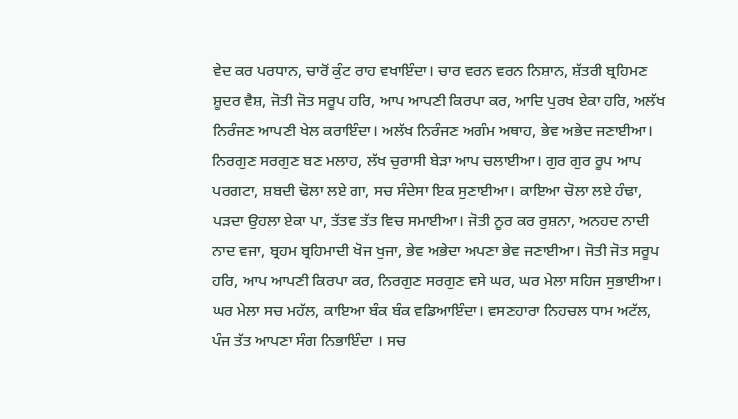ਵੇਦ ਕਰ ਪਰਧਾਨ, ਚਾਰੋਂ ਕੁੰਟ ਰਾਹ ਵਖਾਇੰਦਾ। ਚਾਰ ਵਰਨ ਵਰਨ ਨਿਸ਼ਾਨ, ਸ਼ੱਤਰੀ ਬ੍ਰਹਿਮਣ ਸ਼ੂਦਰ ਵੈਸ਼, ਜੋਤੀ ਜੋਤ ਸਰੂਪ ਹਰਿ, ਆਪ ਆਪਣੀ ਕਿਰਪਾ ਕਰ, ਆਦਿ ਪੁਰਖ ਏਕਾ ਹਰਿ, ਅਲੱਖ ਨਿਰੰਜਣ ਆਪਣੀ ਖੇਲ ਕਰਾਇੰਦਾ। ਅਲੱਖ ਨਿਰੰਜਣ ਅਗੰਮ ਅਥਾਹ, ਭੇਵ ਅਭੇਦ ਜਣਾਈਆ। ਨਿਰਗੁਣ ਸਰਗੁਣ ਬਣ ਮਲਾਹ, ਲੱਖ ਚੁਰਾਸੀ ਬੇੜਾ ਆਪ ਚਲਾਈਆ। ਗੁਰ ਗੁਰ ਰੂਪ ਆਪ ਪਰਗਟਾ, ਸ਼ਬਦੀ ਢੋਲਾ ਲਏ ਗਾ, ਸਚ ਸੰਦੇਸਾ ਇਕ ਸੁਣਾਈਆ। ਕਾਇਆ ਚੋਲਾ ਲਏ ਹੰਢਾ, ਪੜਦਾ ਉਹਲਾ ਏਕਾ ਪਾ, ਤੱਤਵ ਤੱਤ ਵਿਚ ਸਮਾਈਆ। ਜੋਤੀ ਨੂਰ ਕਰ ਰੁਸ਼ਨਾ, ਅਨਹਦ ਨਾਦੀ ਨਾਦ ਵਜਾ, ਬ੍ਰਹਮ ਬ੍ਰਹਿਮਾਦੀ ਖੋਜ ਖੁਜਾ, ਭੇਵ ਅਭੇਦਾ ਅਪਣਾ ਭੇਵ ਜਣਾਈਆ। ਜੋਤੀ ਜੋਤ ਸਰੂਪ ਹਰਿ, ਆਪ ਆਪਣੀ ਕਿਰਪਾ ਕਰ, ਨਿਰਗੁਣ ਸਰਗੁਣ ਵਸੇ ਘਰ, ਘਰ ਮੇਲਾ ਸਹਿਜ ਸੁਭਾਈਆ। ਘਰ ਮੇਲਾ ਸਚ ਮਹੱਲ, ਕਾਇਆ ਬੰਕ ਬੰਕ ਵਡਿਆਇੰਦਾ। ਵਸਣਹਾਰਾ ਨਿਹਚਲ ਧਾਮ ਅਟੱਲ, ਪੰਜ ਤੱਤ ਆਪਣਾ ਸੰਗ ਨਿਭਾਇੰਦਾ । ਸਚ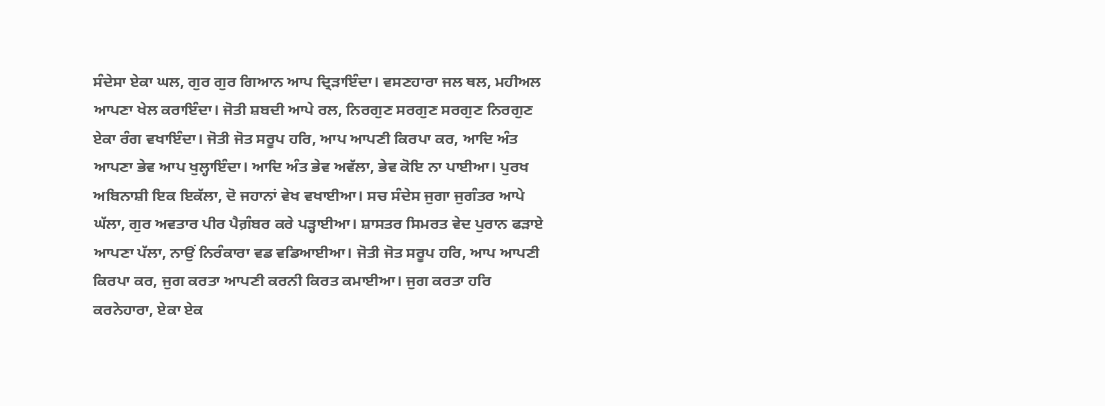ਸੰਦੇਸਾ ਏਕਾ ਘਲ, ਗੁਰ ਗੁਰ ਗਿਆਨ ਆਪ ਦ੍ਰਿੜਾਇੰਦਾ। ਵਸਣਹਾਰਾ ਜਲ ਥਲ, ਮਹੀਅਲ ਆਪਣਾ ਖੇਲ ਕਰਾਇੰਦਾ। ਜੋਤੀ ਸ਼ਬਦੀ ਆਪੇ ਰਲ, ਨਿਰਗੁਣ ਸਰਗੁਣ ਸਰਗੁਣ ਨਿਰਗੁਣ ਏਕਾ ਰੰਗ ਵਖਾਇੰਦਾ। ਜੋਤੀ ਜੋਤ ਸਰੂਪ ਹਰਿ, ਆਪ ਆਪਣੀ ਕਿਰਪਾ ਕਰ, ਆਦਿ ਅੰਤ ਆਪਣਾ ਭੇਵ ਆਪ ਖੁਲ੍ਹਾਇੰਦਾ। ਆਦਿ ਅੰਤ ਭੇਵ ਅਵੱਲਾ, ਭੇਵ ਕੋਇ ਨਾ ਪਾਈਆ। ਪੁਰਖ ਅਬਿਨਾਸ਼ੀ ਇਕ ਇਕੱਲਾ, ਦੋ ਜਹਾਨਾਂ ਵੇਖ ਵਖਾਈਆ। ਸਚ ਸੰਦੇਸ ਜੁਗਾ ਜੁਗੰਤਰ ਆਪੇ ਘੱਲਾ, ਗੁਰ ਅਵਤਾਰ ਪੀਰ ਪੈਗ਼ੰਬਰ ਕਰੇ ਪੜ੍ਹਾਈਆ। ਸ਼ਾਸਤਰ ਸਿਮਰਤ ਵੇਦ ਪੁਰਾਨ ਫੜਾਏ ਆਪਣਾ ਪੱਲਾ, ਨਾਉਂ ਨਿਰੰਕਾਰਾ ਵਡ ਵਡਿਆਈਆ। ਜੋਤੀ ਜੋਤ ਸਰੂਪ ਹਰਿ, ਆਪ ਆਪਣੀ ਕਿਰਪਾ ਕਰ, ਜੁਗ ਕਰਤਾ ਆਪਣੀ ਕਰਨੀ ਕਿਰਤ ਕਮਾਈਆ। ਜੁਗ ਕਰਤਾ ਹਰਿ ਕਰਨੇਹਾਰਾ, ਏਕਾ ਏਕ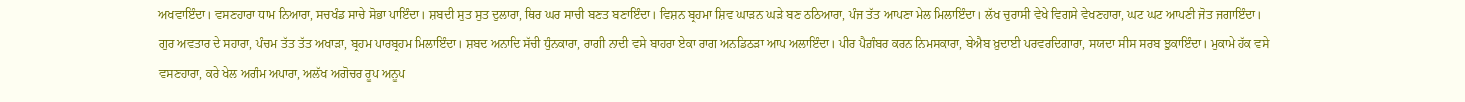ਅਖਵਾਇੰਦਾ। ਵਸਣਹਾਰਾ ਧਾਮ ਨਿਆਰਾ, ਸਚਖੰਡ ਸਾਚੇ ਸੋਭਾ ਪਾਇੰਦਾ। ਸ਼ਬਦੀ ਸੁਤ ਸੁਤ ਦੁਲਾਰਾ, ਥਿਰ ਘਰ ਸਾਚੀ ਬਣਤ ਬਣਾਇੰਦਾ। ਵਿਸ਼ਨ ਬ੍ਰਹਮਾ ਸ਼ਿਵ ਘਾੜਨ ਘੜੇ ਬਣ ਠਠਿਆਰਾ, ਪੰਜ ਤੱਤ ਆਪਣਾ ਮੇਲ ਮਿਲਾਇੰਦਾ। ਲੱਖ ਚੁਰਾਸੀ ਵੇਖੇ ਵਿਗਸੇ ਵੇਖਣਹਾਰਾ, ਘਟ ਘਟ ਆਪਣੀ ਜੋਤ ਜਗਾਇੰਦਾ। ਗੁਰ ਅਵਤਾਰ ਦੇ ਸਹਾਰਾ, ਪੰਚਮ ਤੱਤ ਤੱਤ ਅਖਾੜਾ, ਬ੍ਰਹਮ ਪਾਰਬ੍ਰਹਮ ਮਿਲਾਇੰਦਾ। ਸ਼ਬਦ ਅਨਾਦਿ ਸੱਚੀ ਧੁੰਨਕਾਰਾ, ਰਾਗੀ ਨਾਦੀ ਵਸੇ ਬਾਹਰਾ ਏਕਾ ਰਾਗ ਅਨਡਿਠੜਾ ਆਪ ਅਲਾਇੰਦਾ। ਪੀਰ ਪੈਗ਼ੰਬਰ ਕਰਨ ਨਿਮਸਕਾਰਾ, ਬੇਐਬ ਖ਼ੁਦਾਈ ਪਰਵਰਦਿਗਾਰਾ, ਸਯਦਾ ਸੀਸ ਸਰਬ ਝੁਕਾਇੰਦਾ। ਮੁਕਾਮੇ ਹੱਕ ਵਸੇ ਵਸਣਹਾਰਾ, ਕਰੇ ਖੇਲ ਅਗੰਮ ਅਪਾਰਾ, ਅਲੱਖ ਅਗੋਚਰ ਰੂਪ ਅਨੂਪ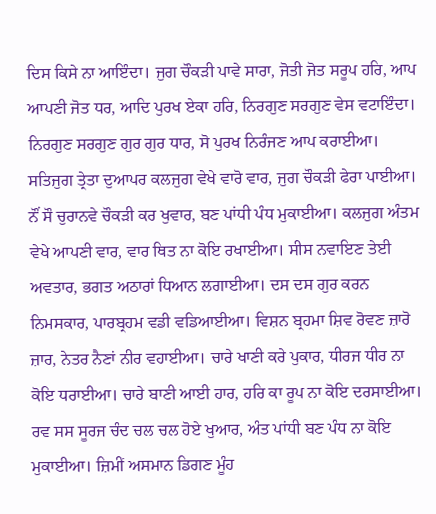ਦਿਸ ਕਿਸੇ ਨਾ ਆਇੰਦਾ। ਜੁਗ ਚੌਕੜੀ ਪਾਵੇ ਸਾਰਾ, ਜੋਤੀ ਜੋਤ ਸਰੂਪ ਹਰਿ, ਆਪ ਆਪਣੀ ਜੋਤ ਧਰ, ਆਦਿ ਪੁਰਖ ਏਕਾ ਹਰਿ, ਨਿਰਗੁਣ ਸਰਗੁਣ ਵੇਸ ਵਟਾਇੰਦਾ। ਨਿਰਗੁਣ ਸਰਗੁਣ ਗੁਰ ਗੁਰ ਧਾਰ, ਸੋ ਪੁਰਖ ਨਿਰੰਜਣ ਆਪ ਕਰਾਈਆ। ਸਤਿਜੁਗ ਤ੍ਰੇਤਾ ਦੁਆਪਰ ਕਲਜੁਗ ਵੇਖੇ ਵਾਰੋ ਵਾਰ, ਜੁਗ ਚੌਕੜੀ ਫੇਰਾ ਪਾਈਆ। ਨੌਂ ਸੌ ਚੁਰਾਨਵੇ ਚੌਕੜੀ ਕਰ ਖੁਵਾਰ, ਬਣ ਪਾਂਧੀ ਪੰਧ ਮੁਕਾਈਆ। ਕਲਜੁਗ ਅੰਤਮ ਵੇਖੇ ਆਪਣੀ ਵਾਰ, ਵਾਰ ਥਿਤ ਨਾ ਕੋਇ ਰਖਾਈਆ। ਸੀਸ ਨਵਾਇਣ ਤੇਈ ਅਵਤਾਰ, ਭਗਤ ਅਠਾਰਾਂ ਧਿਆਨ ਲਗਾਈਆ। ਦਸ ਦਸ ਗੁਰ ਕਰਨ ਨਿਮਸਕਾਰ, ਪਾਰਬ੍ਰਹਮ ਵਡੀ ਵਡਿਆਈਆ। ਵਿਸ਼ਨ ਬ੍ਰਹਮਾ ਸ਼ਿਵ ਰੋਵਣ ਜ਼ਾਰੋ ਜ਼ਾਰ, ਨੇਤਰ ਨੈਣਾਂ ਨੀਰ ਵਹਾਈਆ। ਚਾਰੇ ਖਾਣੀ ਕਰੇ ਪੁਕਾਰ, ਧੀਰਜ ਧੀਰ ਨਾ ਕੋਇ ਧਰਾਈਆ। ਚਾਰੇ ਬਾਣੀ ਆਈ ਹਾਰ, ਹਰਿ ਕਾ ਰੂਪ ਨਾ ਕੋਇ ਦਰਸਾਈਆ। ਰਵ ਸਸ ਸੂਰਜ ਚੰਦ ਚਲ ਚਲ ਹੋਏ ਖੁਆਰ, ਅੰਤ ਪਾਂਧੀ ਬਣ ਪੰਧ ਨਾ ਕੋਇ ਮੁਕਾਈਆ। ਜ਼ਿਮੀਂ ਅਸਮਾਨ ਡਿਗਣ ਮੂੰਹ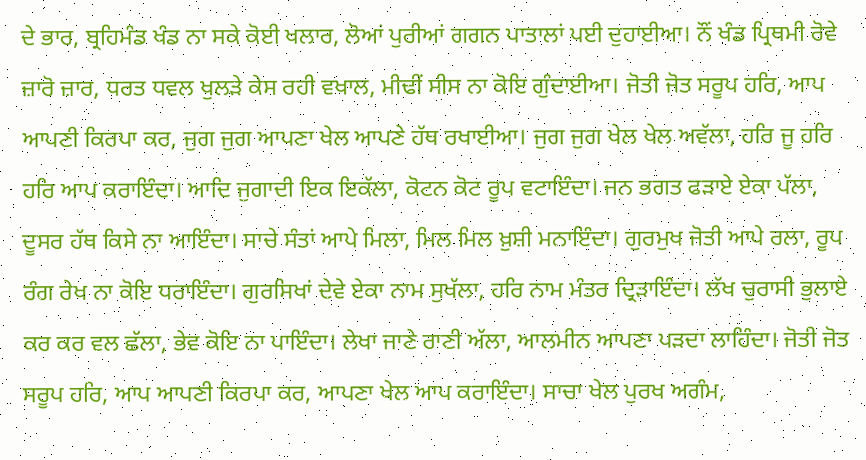ਦੇ ਭਾਰ, ਬ੍ਰਹਿਮੰਡ ਖੰਡ ਨਾ ਸਕੇ ਕੋਈ ਖਲਾਰ, ਲੋਆਂ ਪੁਰੀਆਂ ਗਗਨ ਪਾਤਾਲਾਂ ਪਈ ਦੁਹਾਈਆ। ਨੌਂ ਖੰਡ ਪ੍ਰਿਥਮੀ ਰੋਵੇ ਜ਼ਾਰੋ ਜ਼ਾਰ, ਧਰਤ ਧਵਲ ਖੁਲੜੇ ਕੇਸ ਰਹੀ ਵਖਾਲ, ਮੀਢੀਂ ਸੀਸ ਨਾ ਕੋਇ ਗੁੰਦਾਈਆ। ਜੋਤੀ ਜੋਤ ਸਰੂਪ ਹਰਿ, ਆਪ ਆਪਣੀ ਕਿਰਪਾ ਕਰ, ਜੁਗ ਜੁਗ ਆਪਣਾ ਖੇਲ ਆਪਣੇ ਹੱਥ ਰਖਾਈਆ। ਜੁਗ ਜੁਗ ਖੇਲ ਖੇਲ ਅਵੱਲਾ, ਹਰਿ ਜੂ ਹਰਿ ਹਰਿ ਆਪ ਕਰਾਇੰਦਾ। ਆਦਿ ਜੁਗਾਦੀ ਇਕ ਇਕੱਲਾ, ਕੋਟਨ ਕੋਟ ਰੂਪ ਵਟਾਇੰਦਾ। ਜਨ ਭਗਤ ਫੜਾਏ ਏਕਾ ਪੱਲਾ, ਦੂਸਰ ਹੱਥ ਕਿਸੇ ਨਾ ਆਇੰਦਾ। ਸਾਚੇ ਸੰਤਾਂ ਆਪੇ ਮਿਲਾ, ਮਿਲ ਮਿਲ ਖ਼ੁਸ਼ੀ ਮਨਾਇੰਦਾ। ਗੁਰਮੁਖ ਜੋਤੀ ਆਪੇ ਰਲਾ, ਰੂਪ ਰੰਗ ਰੇਖ ਨਾ ਕੋਇ ਧਰਾਇੰਦਾ। ਗੁਰਸਿਖਾਂ ਦੇਵੇ ਏਕਾ ਨਾਮ ਸੁਖੱਲਾ, ਹਰਿ ਨਾਮ ਮੰਤਰ ਦ੍ਰਿੜਾਇੰਦਾ। ਲੱਖ ਚੁਰਾਸੀ ਭੁਲਾਏ ਕਰ ਕਰ ਵਲ ਛੱਲਾ, ਭੇਵ ਕੋਇ ਨਾ ਪਾਇੰਦਾ। ਲੇਖਾ ਜਾਣੇ ਰਾਣੀ ਅੱਲਾ, ਆਲਮੀਨ ਆਪਣਾ ਪੜਦਾ ਲਾਹਿੰਦਾ। ਜੋਤੀ ਜੋਤ ਸਰੂਪ ਹਰਿ, ਆਪ ਆਪਣੀ ਕਿਰਪਾ ਕਰ, ਆਪਣਾ ਖੇਲ ਆਪ ਕਰਾਇੰਦਾ। ਸਾਚਾ ਖੇਲ ਪੁਰਖ ਅਗੰਮ,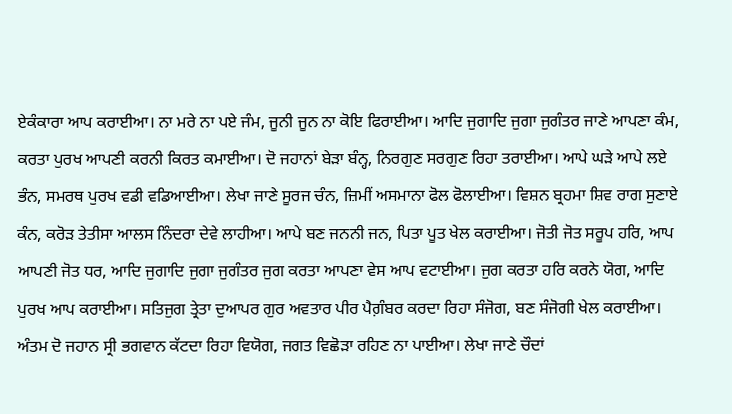ਏਕੰਕਾਰਾ ਆਪ ਕਰਾਈਆ। ਨਾ ਮਰੇ ਨਾ ਪਏ ਜੰਮ, ਜੂਨੀ ਜੂਨ ਨਾ ਕੋਇ ਫਿਰਾਈਆ। ਆਦਿ ਜੁਗਾਦਿ ਜੁਗਾ ਜੁਗੰਤਰ ਜਾਣੇ ਆਪਣਾ ਕੰਮ, ਕਰਤਾ ਪੁਰਖ ਆਪਣੀ ਕਰਨੀ ਕਿਰਤ ਕਮਾਈਆ। ਦੋ ਜਹਾਨਾਂ ਬੇੜਾ ਬੰਨ੍ਹ, ਨਿਰਗੁਣ ਸਰਗੁਣ ਰਿਹਾ ਤਰਾਈਆ। ਆਪੇ ਘੜੇ ਆਪੇ ਲਏ ਭੰਨ, ਸਮਰਥ ਪੁਰਖ ਵਡੀ ਵਡਿਆਈਆ। ਲੇਖਾ ਜਾਣੇ ਸੂਰਜ ਚੰਨ, ਜ਼ਿਮੀਂ ਅਸਮਾਨਾ ਫੋਲ ਫੋਲਾਈਆ। ਵਿਸ਼ਨ ਬ੍ਰਹਮਾ ਸ਼ਿਵ ਰਾਗ ਸੁਣਾਏ ਕੰਨ, ਕਰੋੜ ਤੇਤੀਸਾ ਆਲਸ ਨਿੰਦਰਾ ਦੇਵੇ ਲਾਹੀਆ। ਆਪੇ ਬਣ ਜਨਨੀ ਜਨ, ਪਿਤਾ ਪੂਤ ਖੇਲ ਕਰਾਈਆ। ਜੋਤੀ ਜੋਤ ਸਰੂਪ ਹਰਿ, ਆਪ ਆਪਣੀ ਜੋਤ ਧਰ, ਆਦਿ ਜੁਗਾਦਿ ਜੁਗਾ ਜੁਗੰਤਰ ਜੁਗ ਕਰਤਾ ਆਪਣਾ ਵੇਸ ਆਪ ਵਟਾਈਆ। ਜੁਗ ਕਰਤਾ ਹਰਿ ਕਰਨੇ ਯੋਗ, ਆਦਿ ਪੁਰਖ ਆਪ ਕਰਾਈਆ। ਸਤਿਜੁਗ ਤ੍ਰੇਤਾ ਦੁਆਪਰ ਗੁਰ ਅਵਤਾਰ ਪੀਰ ਪੈਗ਼ੰਬਰ ਕਰਦਾ ਰਿਹਾ ਸੰਜੋਗ, ਬਣ ਸੰਜੋਗੀ ਖੇਲ ਕਰਾਈਆ। ਅੰਤਮ ਦੋ ਜਹਾਨ ਸ੍ਰੀ ਭਗਵਾਨ ਕੱਟਦਾ ਰਿਹਾ ਵਿਯੋਗ, ਜਗਤ ਵਿਛੋੜਾ ਰਹਿਣ ਨਾ ਪਾਈਆ। ਲੇਖਾ ਜਾਣੇ ਚੌਦਾਂ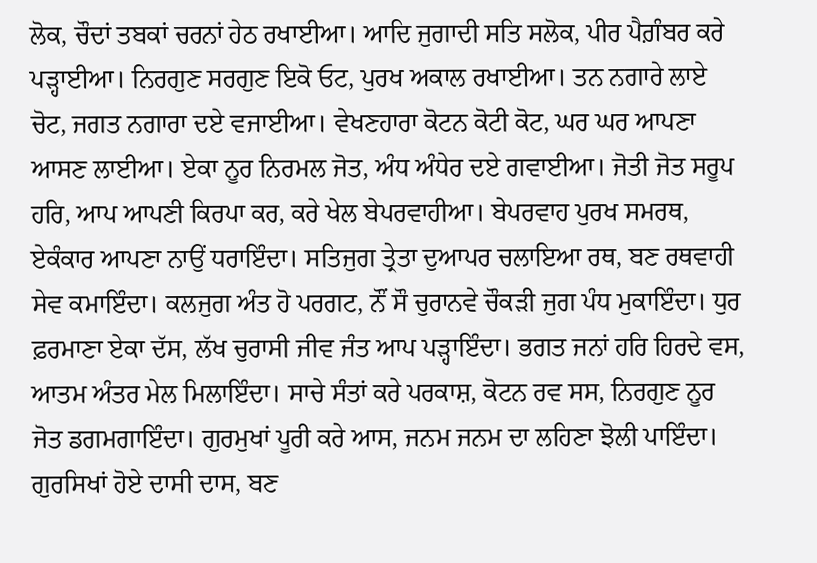ਲੋਕ, ਚੌਦਾਂ ਤਬਕਾਂ ਚਰਨਾਂ ਹੇਠ ਰਖਾਈਆ। ਆਦਿ ਜੁਗਾਦੀ ਸਤਿ ਸਲੋਕ, ਪੀਰ ਪੈਗ਼ੰਬਰ ਕਰੇ ਪੜ੍ਹਾਈਆ। ਨਿਰਗੁਣ ਸਰਗੁਣ ਇਕੋ ਓਟ, ਪੁਰਖ ਅਕਾਲ ਰਖਾਈਆ। ਤਨ ਨਗਾਰੇ ਲਾਏ ਚੋਟ, ਜਗਤ ਨਗਾਰਾ ਦਏ ਵਜਾਈਆ। ਵੇਖਣਹਾਰਾ ਕੋਟਨ ਕੋਟੀ ਕੋਟ, ਘਰ ਘਰ ਆਪਣਾ ਆਸਣ ਲਾਈਆ। ਏਕਾ ਨੂਰ ਨਿਰਮਲ ਜੋਤ, ਅੰਧ ਅੰਧੇਰ ਦਏ ਗਵਾਈਆ। ਜੋਤੀ ਜੋਤ ਸਰੂਪ ਹਰਿ, ਆਪ ਆਪਣੀ ਕਿਰਪਾ ਕਰ, ਕਰੇ ਖੇਲ ਬੇਪਰਵਾਹੀਆ। ਬੇਪਰਵਾਹ ਪੁਰਖ ਸਮਰਥ, ਏਕੰਕਾਰ ਆਪਣਾ ਨਾਉਂ ਧਰਾਇੰਦਾ। ਸਤਿਜੁਗ ਤ੍ਰੇਤਾ ਦੁਆਪਰ ਚਲਾਇਆ ਰਥ, ਬਣ ਰਥਵਾਹੀ ਸੇਵ ਕਮਾਇੰਦਾ। ਕਲਜੁਗ ਅੰਤ ਹੋ ਪਰਗਟ, ਨੌਂ ਸੌ ਚੁਰਾਨਵੇ ਚੌਕੜੀ ਜੁਗ ਪੰਧ ਮੁਕਾਇੰਦਾ। ਧੁਰ ਫ਼ਰਮਾਣਾ ਏਕਾ ਦੱਸ, ਲੱਖ ਚੁਰਾਸੀ ਜੀਵ ਜੰਤ ਆਪ ਪੜ੍ਹਾਇੰਦਾ। ਭਗਤ ਜਨਾਂ ਹਰਿ ਹਿਰਦੇ ਵਸ, ਆਤਮ ਅੰਤਰ ਮੇਲ ਮਿਲਾਇੰਦਾ। ਸਾਚੇ ਸੰਤਾਂ ਕਰੇ ਪਰਕਾਸ਼, ਕੋਟਨ ਰਵ ਸਸ, ਨਿਰਗੁਣ ਨੂਰ ਜੋਤ ਡਗਮਗਾਇੰਦਾ। ਗੁਰਮੁਖਾਂ ਪੂਰੀ ਕਰੇ ਆਸ, ਜਨਮ ਜਨਮ ਦਾ ਲਹਿਣਾ ਝੋਲੀ ਪਾਇੰਦਾ। ਗੁਰਸਿਖਾਂ ਹੋਏ ਦਾਸੀ ਦਾਸ, ਬਣ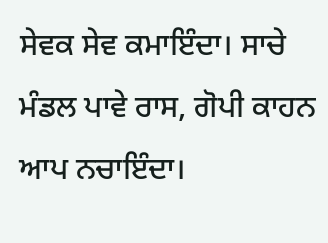ਸੇਵਕ ਸੇਵ ਕਮਾਇੰਦਾ। ਸਾਚੇ ਮੰਡਲ ਪਾਵੇ ਰਾਸ, ਗੋਪੀ ਕਾਹਨ ਆਪ ਨਚਾਇੰਦਾ।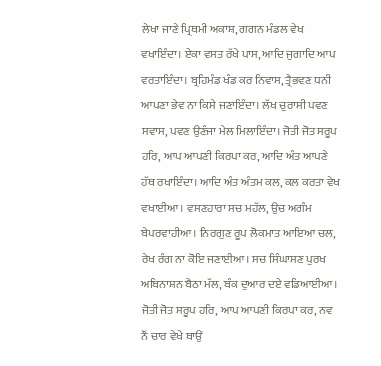ਲੇਖਾ ਜਾਣੇ ਪ੍ਰਿਥਮੀ ਅਕਾਸ਼, ਗਗਨ ਮੰਡਲ ਵੇਖ ਵਖਾਇੰਦਾ। ਏਕਾ ਵਸਤ ਰੱਖੇ ਪਾਸ, ਆਦਿ ਜੁਗਾਦਿ ਆਪ ਵਰਤਾਇੰਦਾ। ਬ੍ਰਹਿਮੰਡ ਖੰਡ ਕਰ ਨਿਵਾਸ, ਤ੍ਰੈਭਵਣ ਧਨੀ ਆਪਣਾ ਭੇਵ ਨਾ ਕਿਸੇ ਜਣਾਇੰਦਾ। ਲੱਖ ਚੁਰਾਸੀ ਪਵਣ ਸਵਾਸ, ਪਵਣ ਉਣੰਜਾ ਮੇਲ ਮਿਲਾਇੰਦਾ। ਜੋਤੀ ਜੋਤ ਸਰੂਪ ਹਰਿ, ਆਪ ਆਪਣੀ ਕਿਰਪਾ ਕਰ, ਆਦਿ ਅੰਤ ਆਪਣੇ ਹੱਥ ਰਖਾਇੰਦਾ। ਆਦਿ ਅੰਤ ਅੰਤਮ ਕਲ, ਕਲ ਕਰਤਾ ਵੇਖ ਵਖਾਈਆ। ਵਸਣਹਾਰਾ ਸਚ ਮਹੱਲ, ਉਚ ਅਗੰਮ ਬੇਪਰਵਾਹੀਆ। ਨਿਰਗੁਣ ਰੂਪ ਲੋਕਮਾਤ ਆਇਆ ਚਲ, ਰੇਖ ਰੰਗ ਨਾ ਕੋਇ ਜਣਾਈਆ। ਸਚ ਸਿੰਘਾਸਣ ਪੁਰਖ ਅਬਿਨਾਸ਼ਨ ਬੈਠਾ ਮੱਲ, ਬੰਕ ਦੁਆਰ ਦਏ ਵਡਿਆਈਆ। ਜੋਤੀ ਜੋਤ ਸਰੂਪ ਹਰਿ, ਆਪ ਆਪਣੀ ਕਿਰਪਾ ਕਰ, ਨਵ ਨੌਂ ਚਾਰ ਵੇਖੇ ਥਾਉਂ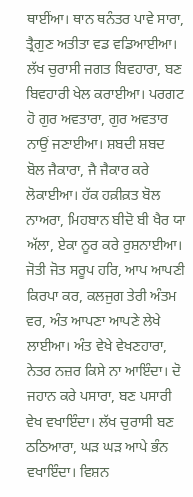ਥਾਈਂਆ। ਥਾਨ ਥਨੰਤਰ ਪਾਵੇ ਸਾਰਾ, ਤ੍ਰੈਗੁਣ ਅਤੀਤਾ ਵਡ ਵਡਿਆਈਆ। ਲੱਖ ਚੁਰਾਸੀ ਜਗਤ ਬਿਵਹਾਰਾ, ਬਣ ਬਿਵਹਾਰੀ ਖੇਲ ਕਰਾਈਆ। ਪਰਗਟ ਹੋ ਗੁਰ ਅਵਤਾਰਾ, ਗੁਰ ਅਵਤਾਰ ਨਾਉਂ ਜਣਾਈਆ। ਸ਼ਬਦੀ ਸ਼ਬਦ ਬੋਲ ਜੈਕਾਰਾ, ਜੈ ਜੈਕਾਰ ਕਰੇ ਲੋਕਾਈਆ। ਹੱਕ ਹਕ਼ੀਕ਼ਤ ਬੋਲ ਨਾਅਰਾ, ਮਿਹਬਾਨ ਬੀਦੋ ਬੀ ਖੈਰ ਯਾ ਅੱਲਾ, ਏਕਾ ਨੂਰ ਕਰੇ ਰੁਸ਼ਨਾਈਆ। ਜੋਤੀ ਜੋਤ ਸਰੂਪ ਹਰਿ, ਆਪ ਆਪਣੀ ਕਿਰਪਾ ਕਰ, ਕਲਜੁਗ ਤੇਰੀ ਅੰਤਮ ਵਰ, ਅੰਤ ਆਪਣਾ ਆਪਣੇ ਲੇਖੇ ਲਾਈਆ। ਅੰਤ ਵੇਖੇ ਵੇਖਣਹਾਰਾ, ਨੇਤਰ ਨਜ਼ਰ ਕਿਸੇ ਨਾ ਆਇੰਦਾ। ਦੋ ਜਹਾਨ ਕਰੇ ਪਸਾਰਾ, ਬਣ ਪਸਾਰੀ ਵੇਖ ਵਖਾਇੰਦਾ। ਲੱਖ ਚੁਰਾਸੀ ਬਣ ਠਠਿਆਰਾ, ਘੜ ਘੜ ਆਪੇ ਭੰਨ ਵਖਾਇੰਦਾ। ਵਿਸ਼ਨ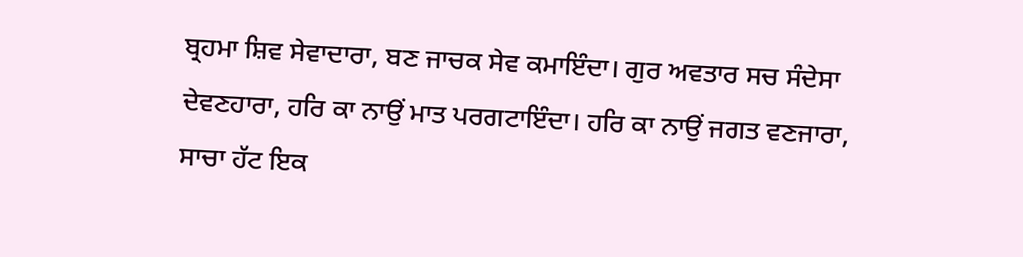ਬ੍ਰਹਮਾ ਸ਼ਿਵ ਸੇਵਾਦਾਰਾ, ਬਣ ਜਾਚਕ ਸੇਵ ਕਮਾਇੰਦਾ। ਗੁਰ ਅਵਤਾਰ ਸਚ ਸੰਦੇਸਾ ਦੇਵਣਹਾਰਾ, ਹਰਿ ਕਾ ਨਾਉਂ ਮਾਤ ਪਰਗਟਾਇੰਦਾ। ਹਰਿ ਕਾ ਨਾਉਂ ਜਗਤ ਵਣਜਾਰਾ, ਸਾਚਾ ਹੱਟ ਇਕ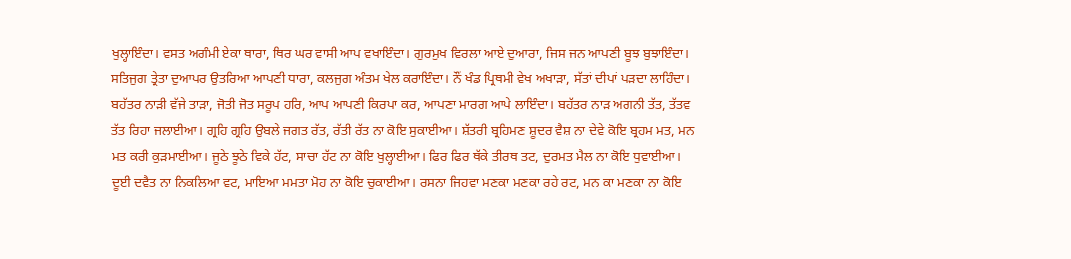ਖੁਲ੍ਹਾਇੰਦਾ। ਵਸਤ ਅਗੰਮੀ ਏਕਾ ਥਾਰਾ, ਥਿਰ ਘਰ ਵਾਸੀ ਆਪ ਵਖਾਇੰਦਾ। ਗੁਰਮੁਖ ਵਿਰਲਾ ਆਏ ਦੁਆਰਾ, ਜਿਸ ਜਨ ਆਪਣੀ ਬੂਝ ਬੁਝਾਇੰਦਾ। ਸਤਿਜੁਗ ਤ੍ਰੇਤਾ ਦੁਆਪਰ ਉਤਰਿਆ ਆਪਣੀ ਧਾਰਾ, ਕਲਜੁਗ ਅੰਤਮ ਖੇਲ ਕਰਾਇੰਦਾ। ਨੌਂ ਖੰਡ ਪ੍ਰਿਥਮੀ ਵੇਖ ਅਖਾੜਾ, ਸੱਤਾਂ ਦੀਪਾਂ ਪੜਦਾ ਲਾਹਿੰਦਾ। ਬਹੱਤਰ ਨਾੜੀ ਵੱਜੇ ਤਾੜਾ, ਜੋਤੀ ਜੋਤ ਸਰੂਪ ਹਰਿ, ਆਪ ਆਪਣੀ ਕਿਰਪਾ ਕਰ, ਆਪਣਾ ਮਾਰਗ ਆਪੇ ਲਾਇੰਦਾ। ਬਹੱਤਰ ਨਾੜ ਅਗਨੀ ਤੱਤ, ਤੱਤਵ ਤੱਤ ਰਿਹਾ ਜਲਾਈਆ। ਗ੍ਰਹਿ ਗ੍ਰਹਿ ਉਬਲੇ ਜਗਤ ਰੱਤ, ਰੱਤੀ ਰੱਤ ਨਾ ਕੋਇ ਸੁਕਾਈਆ। ਸ਼ੱਤਰੀ ਬ੍ਰਹਿਮਣ ਸ਼ੂਦਰ ਵੈਸ਼ ਨਾ ਦੇਵੇ ਕੋਇ ਬ੍ਰਹਮ ਮਤ, ਮਨ ਮਤ ਕਰੀ ਕੁੜਮਾਈਆ। ਜੂਠੇ ਝੂਠੇ ਵਿਕੇ ਹੱਟ, ਸਾਚਾ ਹੱਟ ਨਾ ਕੋਇ ਖੁਲ੍ਹਾਈਆ। ਫਿਰ ਫਿਰ ਥੱਕੇ ਤੀਰਥ ਤਟ, ਦੁਰਮਤ ਮੈਲ ਨਾ ਕੋਇ ਧੁਵਾਈਆ। ਦੂਈ ਦਵੈਤ ਨਾ ਨਿਕਲਿਆ ਵਟ, ਮਾਇਆ ਮਮਤਾ ਮੋਹ ਨਾ ਕੋਇ ਚੁਕਾਈਆ। ਰਸਨਾ ਜਿਹਵਾ ਮਣਕਾ ਮਣਕਾ ਰਹੇ ਰਟ, ਮਨ ਕਾ ਮਣਕਾ ਨਾ ਕੋਇ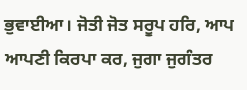ਭੁਵਾਈਆ। ਜੋਤੀ ਜੋਤ ਸਰੂਪ ਹਰਿ, ਆਪ ਆਪਣੀ ਕਿਰਪਾ ਕਰ, ਜੁਗਾ ਜੁਗੰਤਰ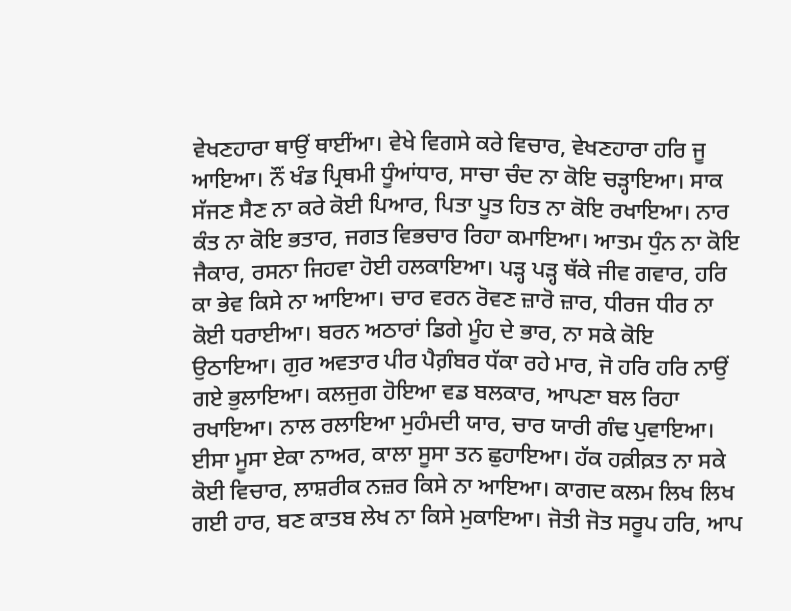ਵੇਖਣਹਾਰਾ ਥਾਉਂ ਥਾਈਂਆ। ਵੇਖੇ ਵਿਗਸੇ ਕਰੇ ਵਿਚਾਰ, ਵੇਖਣਹਾਰਾ ਹਰਿ ਜੂ ਆਇਆ। ਨੌਂ ਖੰਡ ਪ੍ਰਿਥਮੀ ਧੂੰਆਂਧਾਰ, ਸਾਚਾ ਚੰਦ ਨਾ ਕੋਇ ਚੜ੍ਹਾਇਆ। ਸਾਕ ਸੱਜਣ ਸੈਣ ਨਾ ਕਰੇ ਕੋਈ ਪਿਆਰ, ਪਿਤਾ ਪੂਤ ਹਿਤ ਨਾ ਕੋਇ ਰਖਾਇਆ। ਨਾਰ ਕੰਤ ਨਾ ਕੋਇ ਭਤਾਰ, ਜਗਤ ਵਿਭਚਾਰ ਰਿਹਾ ਕਮਾਇਆ। ਆਤਮ ਧੁੰਨ ਨਾ ਕੋਇ ਜੈਕਾਰ, ਰਸਨਾ ਜਿਹਵਾ ਹੋਈ ਹਲਕਾਇਆ। ਪੜ੍ਹ ਪੜ੍ਹ ਥੱਕੇ ਜੀਵ ਗਵਾਰ, ਹਰਿ ਕਾ ਭੇਵ ਕਿਸੇ ਨਾ ਆਇਆ। ਚਾਰ ਵਰਨ ਰੋਵਣ ਜ਼ਾਰੋ ਜ਼ਾਰ, ਧੀਰਜ ਧੀਰ ਨਾ ਕੋਈ ਧਰਾਈਆ। ਬਰਨ ਅਠਾਰਾਂ ਡਿਗੇ ਮੂੰਹ ਦੇ ਭਾਰ, ਨਾ ਸਕੇ ਕੋਇ ਉਠਾਇਆ। ਗੁਰ ਅਵਤਾਰ ਪੀਰ ਪੈਗ਼ੰਬਰ ਧੱਕਾ ਰਹੇ ਮਾਰ, ਜੋ ਹਰਿ ਹਰਿ ਨਾਉਂ ਗਏ ਭੁਲਾਇਆ। ਕਲਜੁਗ ਹੋਇਆ ਵਡ ਬਲਕਾਰ, ਆਪਣਾ ਬਲ ਰਿਹਾ ਰਖਾਇਆ। ਨਾਲ ਰਲਾਇਆ ਮੁਹੰਮਦੀ ਯਾਰ, ਚਾਰ ਯਾਰੀ ਗੰਢ ਪੁਵਾਇਆ। ਈਸਾ ਮੂਸਾ ਏਕਾ ਨਾਅਰ, ਕਾਲਾ ਸੂਸਾ ਤਨ ਛੁਹਾਇਆ। ਹੱਕ ਹਕ਼ੀਕ਼ਤ ਨਾ ਸਕੇ ਕੋਈ ਵਿਚਾਰ, ਲਾਸ਼ਰੀਕ ਨਜ਼ਰ ਕਿਸੇ ਨਾ ਆਇਆ। ਕਾਗਦ ਕਲਮ ਲਿਖ ਲਿਖ ਗਈ ਹਾਰ, ਬਣ ਕਾਤਬ ਲੇਖ ਨਾ ਕਿਸੇ ਮੁਕਾਇਆ। ਜੋਤੀ ਜੋਤ ਸਰੂਪ ਹਰਿ, ਆਪ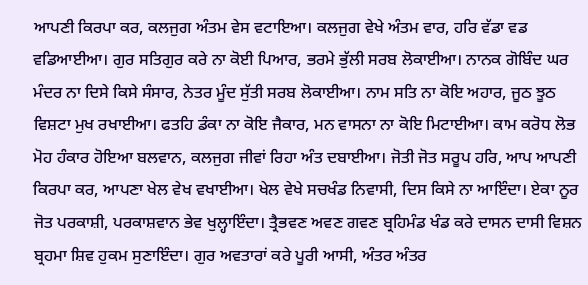ਆਪਣੀ ਕਿਰਪਾ ਕਰ, ਕਲਜੁਗ ਅੰਤਮ ਵੇਸ ਵਟਾਇਆ। ਕਲਜੁਗ ਵੇਖੇ ਅੰਤਮ ਵਾਰ, ਹਰਿ ਵੱਡਾ ਵਡ ਵਡਿਆਈਆ। ਗੁਰ ਸਤਿਗੁਰ ਕਰੇ ਨਾ ਕੋਈ ਪਿਆਰ, ਭਰਮੇ ਭੁੱਲੀ ਸਰਬ ਲੋਕਾਈਆ। ਨਾਨਕ ਗੋਬਿੰਦ ਘਰ ਮੰਦਰ ਨਾ ਦਿਸੇ ਕਿਸੇ ਸੰਸਾਰ, ਨੇਤਰ ਮੂੰਦ ਸੁੱਤੀ ਸਰਬ ਲੋਕਾਈਆ। ਨਾਮ ਸਤਿ ਨਾ ਕੋਇ ਅਹਾਰ, ਜੂਠ ਝੂਠ ਵਿਸ਼ਟਾ ਮੁਖ ਰਖਾਈਆ। ਫਤਹਿ ਡੰਕਾ ਨਾ ਕੋਇ ਜੈਕਾਰ, ਮਨ ਵਾਸਨਾ ਨਾ ਕੋਇ ਮਿਟਾਈਆ। ਕਾਮ ਕਰੋਧ ਲੋਭ ਮੋਹ ਹੰਕਾਰ ਹੋਇਆ ਬਲਵਾਨ, ਕਲਜੁਗ ਜੀਵਾਂ ਰਿਹਾ ਅੰਤ ਦਬਾਈਆ। ਜੋਤੀ ਜੋਤ ਸਰੂਪ ਹਰਿ, ਆਪ ਆਪਣੀ ਕਿਰਪਾ ਕਰ, ਆਪਣਾ ਖੇਲ ਵੇਖ ਵਖਾਈਆ। ਖੇਲ ਵੇਖੇ ਸਚਖੰਡ ਨਿਵਾਸੀ, ਦਿਸ ਕਿਸੇ ਨਾ ਆਇੰਦਾ। ਏਕਾ ਨੂਰ ਜੋਤ ਪਰਕਾਸ਼ੀ, ਪਰਕਾਸ਼ਵਾਨ ਭੇਵ ਖੁਲ੍ਹਾਇੰਦਾ। ਤ੍ਰੈਭਵਣ ਅਵਣ ਗਵਣ ਬ੍ਰਹਿਮੰਡ ਖੰਡ ਕਰੇ ਦਾਸਨ ਦਾਸੀ ਵਿਸ਼ਨ ਬ੍ਰਹਮਾ ਸ਼ਿਵ ਹੁਕਮ ਸੁਣਾਇੰਦਾ। ਗੁਰ ਅਵਤਾਰਾਂ ਕਰੇ ਪੂਰੀ ਆਸੀ, ਅੰਤਰ ਅੰਤਰ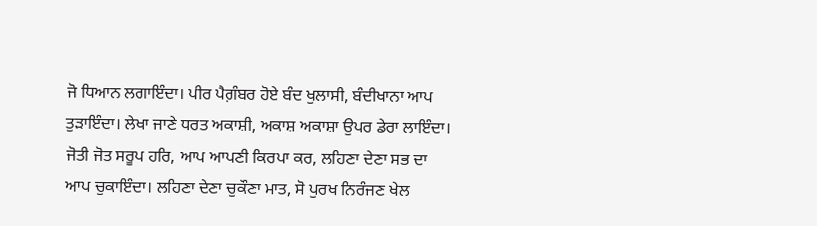ਜੋ ਧਿਆਨ ਲਗਾਇੰਦਾ। ਪੀਰ ਪੈਗ਼ੰਬਰ ਹੋਏ ਬੰਦ ਖੁਲਾਸੀ, ਬੰਦੀਖਾਨਾ ਆਪ ਤੁੜਾਇੰਦਾ। ਲੇਖਾ ਜਾਣੇ ਧਰਤ ਅਕਾਸ਼ੀ, ਅਕਾਸ਼ ਅਕਾਸ਼ਾ ਉਪਰ ਡੇਰਾ ਲਾਇੰਦਾ। ਜੋਤੀ ਜੋਤ ਸਰੂਪ ਹਰਿ, ਆਪ ਆਪਣੀ ਕਿਰਪਾ ਕਰ, ਲਹਿਣਾ ਦੇਣਾ ਸਭ ਦਾ ਆਪ ਚੁਕਾਇੰਦਾ। ਲਹਿਣਾ ਦੇਣਾ ਚੁਕੌਣਾ ਮਾਤ, ਸੋ ਪੁਰਖ ਨਿਰੰਜਣ ਖੇਲ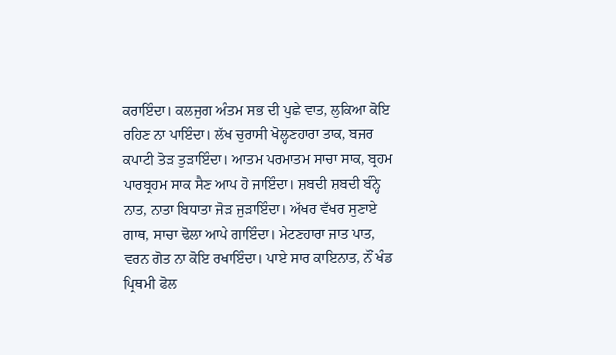ਕਰਾਇੰਦਾ। ਕਲਜੁਗ ਅੰਤਮ ਸਭ ਦੀ ਪੁਛੇ ਵਾਤ, ਲੁਕਿਆ ਕੋਇ ਰਹਿਣ ਨਾ ਪਾਇੰਦਾ। ਲੱਖ ਚੁਰਾਸੀ ਖੋਲ੍ਹਣਹਾਰਾ ਤਾਕ, ਬਜਰ ਕਪਾਟੀ ਤੋੜ ਤੁੜਾਇੰਦਾ। ਆਤਮ ਪਰਮਾਤਮ ਸਾਚਾ ਸਾਕ, ਬ੍ਰਹਮ ਪਾਰਬ੍ਰਹਮ ਸਾਕ ਸੈਣ ਆਪ ਹੋ ਜਾਇੰਦਾ। ਸ਼ਬਦੀ ਸ਼ਬਦੀ ਬੰਨ੍ਹੇ ਨਾਤ, ਨਾਤਾ ਬਿਧਾਤਾ ਜੋੜ ਜੁੜਾਇੰਦਾ। ਅੱਖਰ ਵੱਖਰ ਸੁਣਾਏ ਗਾਥ, ਸਾਚਾ ਢੋਲਾ ਆਪੇ ਗਾਇੰਦਾ। ਮੇਟਣਹਾਰਾ ਜਾਤ ਪਾਤ, ਵਰਨ ਗੋਤ ਨਾ ਕੋਇ ਰਖਾਇੰਦਾ। ਪਾਏ ਸਾਰ ਕਾਇਨਾਤ, ਨੌਂ ਖੰਡ ਪ੍ਰਿਥਮੀ ਫੋਲ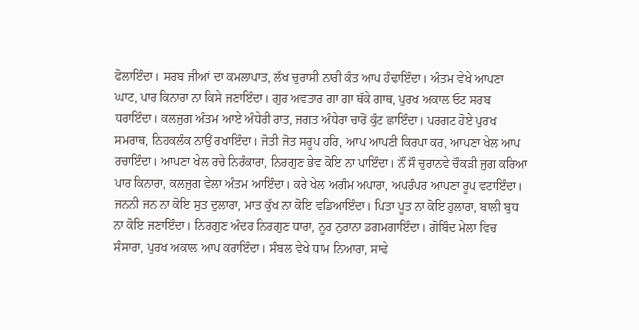ਫੋਲਾਇੰਦਾ। ਸਰਬ ਜੀਆਂ ਦਾ ਕਮਲਾਪਾਤ, ਲੱਖ ਚੁਰਾਸੀ ਨਾਰੀ ਕੰਤ ਆਪ ਹੰਢਾਇੰਦਾ। ਅੰਤਮ ਵੇਖੇ ਆਪਣਾ ਘਾਟ, ਪਾਰ ਕਿਨਾਰਾ ਨਾ ਕਿਸੇ ਜਣਾਇੰਦਾ। ਗੁਰ ਅਵਤਾਰ ਗਾ ਗਾ ਥੱਕੇ ਗਾਥ, ਪੁਰਖ ਅਕਾਲ ਓਟ ਸਰਬ ਧਰਾਇੰਦਾ। ਕਲਜੁਗ ਅੰਤਮ ਆਏ ਅੰਧੇਰੀ ਰਾਤ, ਜਗਤ ਅੰਧੇਰਾ ਚਾਰੋਂ ਕੁੰਟ ਛਾਇੰਦਾ। ਪਰਗਟ ਹੋਏ ਪੁਰਖ ਸਮਰਾਥ, ਨਿਹਕਲੰਕ ਨਾਉਂ ਰਖਾਇੰਦਾ। ਜੋਤੀ ਜੋਤ ਸਰੂਪ ਹਰਿ, ਆਪ ਆਪਣੀ ਕਿਰਪਾ ਕਰ, ਆਪਣਾ ਖੇਲ ਆਪ ਰਚਾਇੰਦਾ। ਆਪਣਾ ਖੇਲ ਰਚੇ ਨਿਰੰਕਾਰਾ, ਨਿਰਗੁਣ ਭੇਵ ਕੋਇ ਨਾ ਪਾਇੰਦਾ। ਨੌਂ ਸੌ ਚੁਰਾਨਵੇ ਚੌਕੜੀ ਜੁਗ ਕਰਿਆ ਪਾਰ ਕਿਨਾਰਾ, ਕਲਜੁਗ ਵੇਲਾ ਅੰਤਮ ਆਇੰਦਾ। ਕਰੇ ਖੇਲ ਅਗੰਮ ਅਪਾਰਾ, ਅਪਰੰਪਰ ਆਪਣਾ ਰੂਪ ਵਟਾਇੰਦਾ। ਜਨਨੀ ਜਨ ਨਾ ਕੋਇ ਸੁਤ ਦੁਲਾਰਾ, ਮਾਤ ਕੁੱਖ ਨਾ ਕੋਇ ਵਡਿਆਇੰਦਾ। ਪਿਤਾ ਪੂਤ ਨਾ ਕੋਇ ਹੁਲਾਰਾ, ਬਾਲੀ ਬੁਧ ਨਾ ਕੋਇ ਜਣਾਇੰਦਾ। ਨਿਰਗੁਣ ਅੰਦਰ ਨਿਰਗੁਣ ਧਾਰਾ, ਨੂਰ ਨੁਰਾਨਾ ਡਗਮਗਾਇੰਦਾ। ਗੋਬਿੰਦ ਮੇਲਾ ਵਿਚ ਸੰਸਾਰਾ, ਪੁਰਖ ਅਕਾਲ ਆਪ ਕਰਾਇੰਦਾ। ਸੰਬਲ ਵੇਖੇ ਧਾਮ ਨਿਆਰਾ, ਸਾਢੇ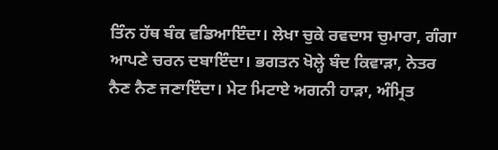ਤਿੰਨ ਹੱਥ ਬੰਕ ਵਡਿਆਇੰਦਾ। ਲੇਖਾ ਚੁਕੇ ਰਵਦਾਸ ਚੁਮਾਰਾ, ਗੰਗਾ ਆਪਣੇ ਚਰਨ ਦਬਾਇੰਦਾ। ਭਗਤਨ ਖੋਲ੍ਹੇ ਬੰਦ ਕਿਵਾੜਾ, ਨੇਤਰ ਨੈਣ ਨੈਣ ਜਣਾਇੰਦਾ। ਮੇਟ ਮਿਟਾਏ ਅਗਨੀ ਹਾੜਾ, ਅੰਮ੍ਰਿਤ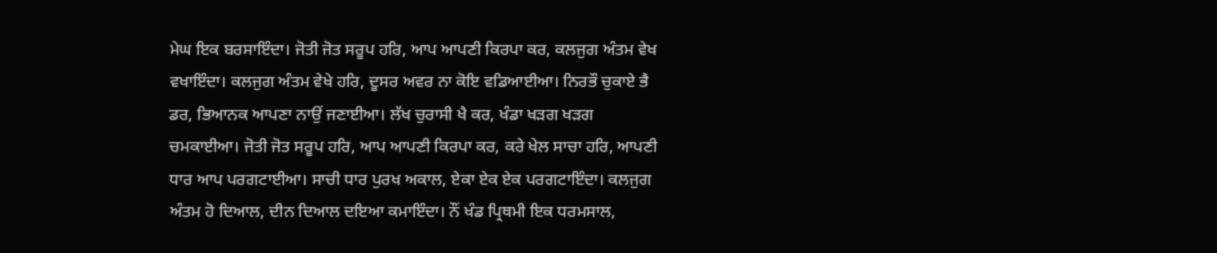ਮੇਘ ਇਕ ਬਰਸਾਇੰਦਾ। ਜੋਤੀ ਜੋਤ ਸਰੂਪ ਹਰਿ, ਆਪ ਆਪਣੀ ਕਿਰਪਾ ਕਰ, ਕਲਜੁਗ ਅੰਤਮ ਵੇਖ ਵਖਾਇੰਦਾ। ਕਲਜੁਗ ਅੰਤਮ ਵੇਖੇ ਹਰਿ, ਦੂਸਰ ਅਵਰ ਨਾ ਕੋਇ ਵਡਿਆਈਆ। ਨਿਰਭੌ ਚੁਕਾਏ ਭੈ ਡਰ, ਭਿਆਨਕ ਆਪਣਾ ਨਾਉਂ ਜਣਾਈਆ। ਲੱਖ ਚੁਰਾਸੀ ਖੈ ਕਰ, ਖੰਡਾ ਖੜਗ ਖੜਗ ਚਮਕਾਈਆ। ਜੋਤੀ ਜੋਤ ਸਰੂਪ ਹਰਿ, ਆਪ ਆਪਣੀ ਕਿਰਪਾ ਕਰ, ਕਰੇ ਖੇਲ ਸਾਚਾ ਹਰਿ, ਆਪਣੀ ਧਾਰ ਆਪ ਪਰਗਟਾਈਆ। ਸਾਚੀ ਧਾਰ ਪੁਰਖ ਅਕਾਲ, ਏਕਾ ਏਕ ਏਕ ਪਰਗਟਾਇੰਦਾ। ਕਲਜੁਗ ਅੰਤਮ ਹੋ ਦਿਆਲ, ਦੀਨ ਦਿਆਲ ਦਇਆ ਕਮਾਇੰਦਾ। ਨੌਂ ਖੰਡ ਪ੍ਰਿਥਮੀ ਇਕ ਧਰਮਸਾਲ,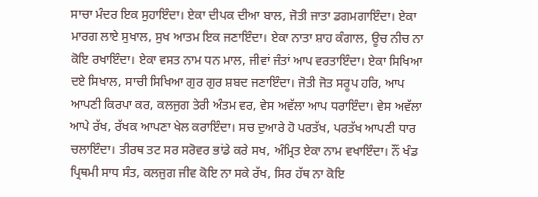ਸਾਚਾ ਮੰਦਰ ਇਕ ਸੁਹਾਇੰਦਾ। ਏਕਾ ਦੀਪਕ ਦੀਆ ਬਾਲ, ਜੋਤੀ ਜਾਤਾ ਡਗਮਗਾਇੰਦਾ। ਏਕਾ ਮਾਰਗ ਲਾਏ ਸੁਖਾਲ, ਸੁਖ ਆਤਮ ਇਕ ਜਣਾਇੰਦਾ। ਏਕਾ ਨਾਤਾ ਸ਼ਾਹ ਕੰਗਾਲ, ਊਚ ਨੀਚ ਨਾ ਕੋਇ ਰਖਾਇੰਦਾ। ਏਕਾ ਵਸਤ ਨਾਮ ਧਨ ਮਾਲ, ਜੀਵਾਂ ਜੰਤਾਂ ਆਪ ਵਰਤਾਇੰਦਾ। ਏਕਾ ਸਿਖਿਆ ਦਏ ਸਿਖਾਲ, ਸਾਚੀ ਸਿਖਿਆ ਗੁਰ ਗੁਰ ਸ਼ਬਦ ਜਣਾਇੰਦਾ। ਜੋਤੀ ਜੋਤ ਸਰੂਪ ਹਰਿ, ਆਪ ਆਪਣੀ ਕਿਰਪਾ ਕਰ, ਕਲਜੁਗ ਤੇਰੀ ਅੰਤਮ ਵਰ, ਵੇਸ ਅਵੱਲਾ ਆਪ ਧਰਾਇੰਦਾ। ਵੇਸ ਅਵੱਲਾ ਆਪੇ ਰੱਖ, ਰੱਖਕ ਆਪਣਾ ਖੇਲ ਕਰਾਇੰਦਾ। ਸਚ ਦੁਆਰੇ ਹੋ ਪਰਤੱਖ, ਪਰਤੱਖ ਆਪਣੀ ਧਾਰ ਚਲਾਇੰਦਾ। ਤੀਰਥ ਤਟ ਸਰ ਸਰੋਵਰ ਭਾਂਡੇ ਕਰੇ ਸਖ, ਅੰਮ੍ਰਿਤ ਏਕਾ ਨਾਮ ਵਖਾਇੰਦਾ। ਨੌਂ ਖੰਡ ਪ੍ਰਿਥਮੀ ਸਾਧ ਸੰਤ, ਕਲਜੁਗ ਜੀਵ ਕੋਇ ਨਾ ਸਕੇ ਰੱਖ, ਸਿਰ ਹੱਥ ਨਾ ਕੋਇ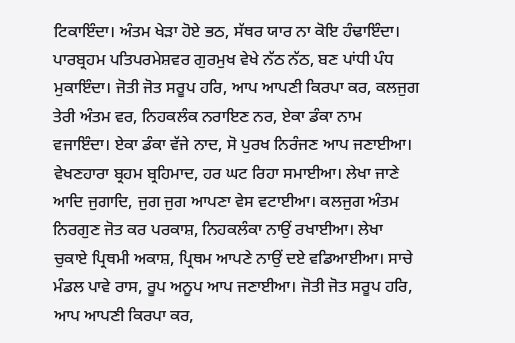ਟਿਕਾਇੰਦਾ। ਅੰਤਮ ਖੇੜਾ ਹੋਏ ਭਠ, ਸੱਥਰ ਯਾਰ ਨਾ ਕੋਇ ਹੰਢਾਇੰਦਾ। ਪਾਰਬ੍ਰਹਮ ਪਤਿਪਰਮੇਸ਼ਵਰ ਗੁਰਮੁਖ ਵੇਖੇ ਨੱਠ ਨੱਠ, ਬਣ ਪਾਂਧੀ ਪੰਧ ਮੁਕਾਇੰਦਾ। ਜੋਤੀ ਜੋਤ ਸਰੂਪ ਹਰਿ, ਆਪ ਆਪਣੀ ਕਿਰਪਾ ਕਰ, ਕਲਜੁਗ ਤੇਰੀ ਅੰਤਮ ਵਰ, ਨਿਹਕਲੰਕ ਨਰਾਇਣ ਨਰ, ਏਕਾ ਡੰਕਾ ਨਾਮ ਵਜਾਇੰਦਾ। ਏਕਾ ਡੰਕਾ ਵੱਜੇ ਨਾਦ, ਸੋ ਪੁਰਖ ਨਿਰੰਜਣ ਆਪ ਜਣਾਈਆ। ਵੇਖਣਹਾਰਾ ਬ੍ਰਹਮ ਬ੍ਰਹਿਮਾਦ, ਹਰ ਘਟ ਰਿਹਾ ਸਮਾਈਆ। ਲੇਖਾ ਜਾਣੇ ਆਦਿ ਜੁਗਾਦਿ, ਜੁਗ ਜੁਗ ਆਪਣਾ ਵੇਸ ਵਟਾਈਆ। ਕਲਜੁਗ ਅੰਤਮ ਨਿਰਗੁਣ ਜੋਤ ਕਰ ਪਰਕਾਸ਼, ਨਿਹਕਲੰਕਾ ਨਾਉਂ ਰਖਾਈਆ। ਲੇਖਾ ਚੁਕਾਏ ਪ੍ਰਿਥਮੀ ਅਕਾਸ਼, ਪ੍ਰਿਥਮ ਆਪਣੇ ਨਾਉਂ ਦਏ ਵਡਿਆਈਆ। ਸਾਚੇ ਮੰਡਲ ਪਾਵੇ ਰਾਸ, ਰੂਪ ਅਨੂਪ ਆਪ ਜਣਾਈਆ। ਜੋਤੀ ਜੋਤ ਸਰੂਪ ਹਰਿ, ਆਪ ਆਪਣੀ ਕਿਰਪਾ ਕਰ,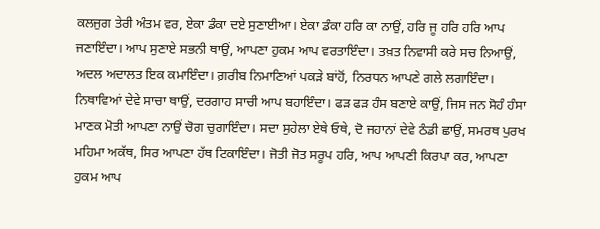ਕਲਜੁਗ ਤੇਰੀ ਅੰਤਮ ਵਰ, ਏਕਾ ਡੰਕਾ ਦਏ ਸੁਣਾਈਆ। ਏਕਾ ਡੰਕਾ ਹਰਿ ਕਾ ਨਾਉਂ, ਹਰਿ ਜੂ ਹਰਿ ਹਰਿ ਆਪ ਜਣਾਇੰਦਾ। ਆਪ ਸੁਣਾਏ ਸਭਨੀ ਥਾਉਂ, ਆਪਣਾ ਹੁਕਮ ਆਪ ਵਰਤਾਇੰਦਾ। ਤਖ਼ਤ ਨਿਵਾਸੀ ਕਰੇ ਸਚ ਨਿਆਉਂ, ਅਦਲ ਅਦਾਲਤ ਇਕ ਕਮਾਇੰਦਾ। ਗ਼ਰੀਬ ਨਿਮਾਣਿਆਂ ਪਕੜੇ ਬਾਂਹੋਂ, ਨਿਰਧਨ ਆਪਣੇ ਗਲੇ ਲਗਾਇੰਦਾ। ਨਿਥਾਵਿਆਂ ਦੇਵੇ ਸਾਚਾ ਥਾਉਂ, ਦਰਗਾਹ ਸਾਚੀ ਆਪ ਬਹਾਇੰਦਾ। ਫੜ ਫੜ ਹੰਸ ਬਣਾਏ ਕਾਉਂ, ਜਿਸ ਜਨ ਸੋਹੰ ਹੰਸਾ ਮਾਣਕ ਮੋਤੀ ਆਪਣਾ ਨਾਉਂ ਚੋਗ ਚੁਗਾਇੰਦਾ। ਸਦਾ ਸੁਹੇਲਾ ਏਥੇ ਓਥੇ, ਦੋ ਜਹਾਨਾਂ ਦੇਵੇ ਠੰਡੀ ਛਾਉਂ, ਸਮਰਥ ਪੁਰਖ ਮਹਿਮਾ ਅਕੱਥ, ਸਿਰ ਆਪਣਾ ਹੱਥ ਟਿਕਾਇੰਦਾ। ਜੋਤੀ ਜੋਤ ਸਰੂਪ ਹਰਿ, ਆਪ ਆਪਣੀ ਕਿਰਪਾ ਕਰ, ਆਪਣਾ ਹੁਕਮ ਆਪ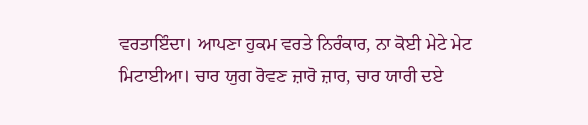ਵਰਤਾਇੰਦਾ। ਆਪਣਾ ਹੁਕਮ ਵਰਤੇ ਨਿਰੰਕਾਰ, ਨਾ ਕੋਈ ਮੇਟੇ ਮੇਟ ਮਿਟਾਈਆ। ਚਾਰ ਯੁਗ ਰੋਵਣ ਜ਼ਾਰੋ ਜ਼ਾਰ, ਚਾਰ ਯਾਰੀ ਦਏ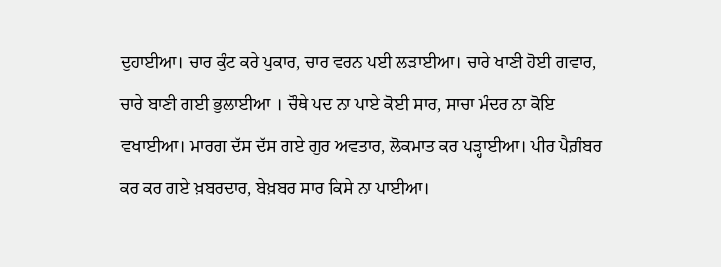ਦੁਹਾਈਆ। ਚਾਰ ਕੁੰਟ ਕਰੇ ਪੁਕਾਰ, ਚਾਰ ਵਰਨ ਪਈ ਲੜਾਈਆ। ਚਾਰੇ ਖਾਣੀ ਹੋਈ ਗਵਾਰ, ਚਾਰੇ ਬਾਣੀ ਗਈ ਭੁਲਾਈਆ । ਚੌਥੇ ਪਦ ਨਾ ਪਾਏ ਕੋਈ ਸਾਰ, ਸਾਚਾ ਮੰਦਰ ਨਾ ਕੋਇ ਵਖਾਈਆ। ਮਾਰਗ ਦੱਸ ਦੱਸ ਗਏ ਗੁਰ ਅਵਤਾਰ, ਲੋਕਮਾਤ ਕਰ ਪੜ੍ਹਾਈਆ। ਪੀਰ ਪੈਗ਼ੰਬਰ ਕਰ ਕਰ ਗਏ ਖ਼ਬਰਦਾਰ, ਬੇਖ਼ਬਰ ਸਾਰ ਕਿਸੇ ਨਾ ਪਾਈਆ।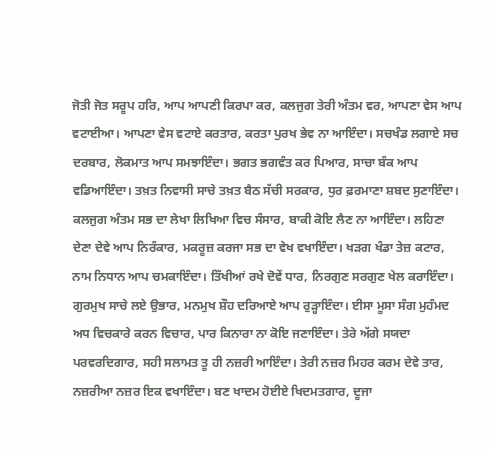ਜੋਤੀ ਜੋਤ ਸਰੂਪ ਹਰਿ, ਆਪ ਆਪਣੀ ਕਿਰਪਾ ਕਰ, ਕਲਜੁਗ ਤੇਰੀ ਅੰਤਮ ਵਰ, ਆਪਣਾ ਵੇਸ ਆਪ ਵਟਾਈਆ। ਆਪਣਾ ਵੇਸ ਵਟਾਏ ਕਰਤਾਰ, ਕਰਤਾ ਪੁਰਖ ਭੇਵ ਨਾ ਆਇੰਦਾ। ਸਚਖੰਡ ਲਗਾਏ ਸਚ ਦਰਬਾਰ, ਲੋਕਮਾਤ ਆਪ ਸਮਝਾਇੰਦਾ। ਭਗਤ ਭਗਵੰਤ ਕਰ ਪਿਆਰ, ਸਾਚਾ ਬੰਕ ਆਪ ਵਡਿਆਇੰਦਾ। ਤਖ਼ਤ ਨਿਵਾਸੀ ਸਾਚੇ ਤਖ਼ਤ ਬੈਠ ਸੱਚੀ ਸਰਕਾਰ, ਧੁਰ ਫ਼ਰਮਾਣਾ ਸ਼ਬਦ ਸੁਣਾਇੰਦਾ। ਕਲਜੁਗ ਅੰਤਮ ਸਭ ਦਾ ਲੇਖਾ ਲਿਖਿਆ ਵਿਚ ਸੰਸਾਰ, ਬਾਕੀ ਕੋਇ ਲੈਣ ਨਾ ਆਇੰਦਾ। ਲਹਿਣਾ ਦੇਣਾ ਦੇਵੇ ਆਪ ਨਿਰੰਕਾਰ, ਮਕਰੂਜ਼ ਕਰਜਾ ਸਭ ਦਾ ਵੇਖ ਵਖਾਇੰਦਾ। ਖੜਗ ਖੰਡਾ ਤੇਜ਼ ਕਟਾਰ, ਨਾਮ ਨਿਧਾਨ ਆਪ ਚਮਕਾਇੰਦਾ। ਤਿੱਖੀਆਂ ਰਖੇ ਦੋਵੇਂ ਧਾਰ, ਨਿਰਗੁਣ ਸਰਗੁਣ ਖੇਲ ਕਰਾਇੰਦਾ। ਗੁਰਮੁਖ ਸਾਚੇ ਲਏ ਉਭਾਰ, ਮਨਮੁਖ ਸ਼ੌਹ ਦਰਿਆਏ ਆਪ ਰੁੜ੍ਹਾਇੰਦਾ। ਈਸਾ ਮੂਸਾ ਸੰਗ ਮੁਹੰਮਦ ਅਧ ਵਿਚਕਾਰੇ ਕਰਨ ਵਿਚਾਰ, ਪਾਰ ਕਿਨਾਰਾ ਨਾ ਕੋਇ ਜਣਾਇੰਦਾ। ਤੇਰੇ ਅੱਗੇ ਸਯਦਾ ਪਰਵਰਦਿਗਾਰ, ਸਹੀ ਸਲਾਮਤ ਤੂ ਹੀ ਨਜ਼ਰੀ ਆਇੰਦਾ। ਤੇਰੀ ਨਜ਼ਰ ਮਿਹਰ ਕਰਮ ਦੇਵੇ ਤਾਰ, ਨਜ਼ਰੀਆ ਨਜ਼ਰ ਇਕ ਵਖਾਇੰਦਾ। ਬਣ ਖਾਦਮ ਹੋਈਏ ਖਿਦਮਤਗਾਰ, ਦੂਜਾ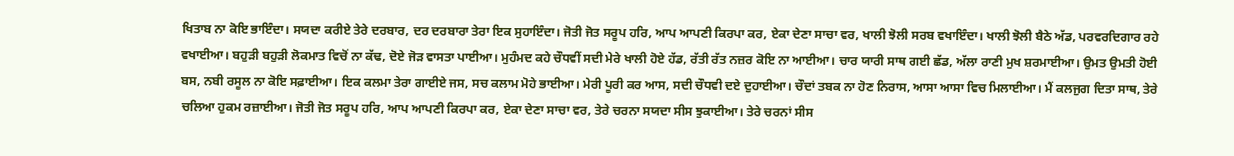ਖਿਤਾਬ ਨਾ ਕੋਇ ਭਾਇੰਦਾ। ਸਯਦਾ ਕਰੀਏ ਤੇਰੇ ਦਰਬਾਰ, ਦਰ ਦਰਬਾਰਾ ਤੇਰਾ ਇਕ ਸੁਹਾਇੰਦਾ। ਜੋਤੀ ਜੋਤ ਸਰੂਪ ਹਰਿ, ਆਪ ਆਪਣੀ ਕਿਰਪਾ ਕਰ, ਏਕਾ ਦੇਣਾ ਸਾਚਾ ਵਰ, ਖਾਲੀ ਝੋਲੀ ਸਰਬ ਵਖਾਇੰਦਾ। ਖਾਲੀ ਝੋਲੀ ਬੈਠੇ ਅੱਡ, ਪਰਵਰਦਿਗਾਰ ਰਹੇ ਵਖਾਈਆ। ਬਹੁੜੀ ਬਹੁੜੀ ਲੋਕਮਾਤ ਵਿਚੋਂ ਨਾ ਕੱਢ, ਦੋਏ ਜੋੜ ਵਾਸਤਾ ਪਾਈਆ। ਮੁਹੰਮਦ ਕਹੇ ਚੌਧਵੀਂ ਸਦੀ ਮੇਰੇ ਖਾਲੀ ਹੋਏ ਹੱਡ, ਰੱਤੀ ਰੱਤ ਨਜ਼ਰ ਕੋਇ ਨਾ ਆਈਆ। ਚਾਰ ਯਾਰੀ ਸਾਥ ਗਈ ਛੱਡ, ਅੱਲਾ ਰਾਣੀ ਮੁਖ ਸ਼ਰਮਾਈਆ। ਉਮਤ ਉਮਤੀ ਹੋਈ ਬਸ, ਨਬੀ ਰਸੂਲ ਨਾ ਕੋਇ ਸਫ਼ਾਈਆ। ਇਕ ਕਲਮਾ ਤੇਰਾ ਗਾਈਏ ਜਸ, ਸਚ ਕਲਾਮ ਮੋਹੇ ਭਾਈਆ। ਮੇਰੀ ਪੂਰੀ ਕਰ ਆਸ, ਸਦੀ ਚੌਧਵੀ ਦਏ ਦੁਹਾਈਆ। ਚੌਦਾਂ ਤਬਕ ਨਾ ਹੋਣ ਨਿਰਾਸ, ਆਸਾ ਆਸਾ ਵਿਚ ਮਿਲਾਈਆ। ਮੈਂ ਕਲਜੁਗ ਦਿਤਾ ਸਾਥ, ਤੇਰੇ ਚਲਿਆ ਹੁਕਮ ਰਜ਼ਾਈਆ। ਜੋਤੀ ਜੋਤ ਸਰੂਪ ਹਰਿ, ਆਪ ਆਪਣੀ ਕਿਰਪਾ ਕਰ, ਏਕਾ ਦੇਣਾ ਸਾਚਾ ਵਰ, ਤੇਰੇ ਚਰਨਾ ਸਯਦਾ ਸੀਸ ਝੁਕਾਈਆ। ਤੇਰੇ ਚਰਨਾਂ ਸੀਸ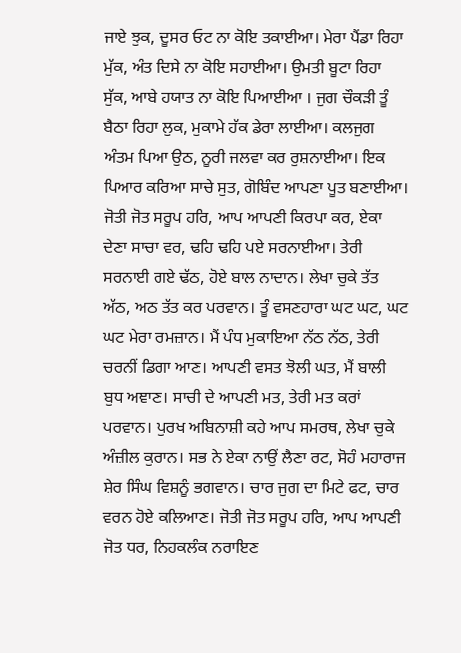ਜਾਏ ਝੁਕ, ਦੂਸਰ ਓਟ ਨਾ ਕੋਇ ਤਕਾਈਆ। ਮੇਰਾ ਪੈਂਡਾ ਰਿਹਾ ਮੁੱਕ, ਅੰਤ ਦਿਸੇ ਨਾ ਕੋਇ ਸਹਾਈਆ। ਉਮਤੀ ਬੂਟਾ ਰਿਹਾ ਸੁੱਕ, ਆਬੇ ਹਯਾਤ ਨਾ ਕੋਇ ਪਿਆਈਆ । ਜੁਗ ਚੌਕੜੀ ਤੂੰ ਬੈਠਾ ਰਿਹਾ ਲੁਕ, ਮੁਕਾਮੇ ਹੱਕ ਡੇਰਾ ਲਾਈਆ। ਕਲਜੁਗ ਅੰਤਮ ਪਿਆ ਉਠ, ਨੂਰੀ ਜਲਵਾ ਕਰ ਰੁਸ਼ਨਾਈਆ। ਇਕ ਪਿਆਰ ਕਰਿਆ ਸਾਚੇ ਸੁਤ, ਗੋਬਿੰਦ ਆਪਣਾ ਪੂਤ ਬਣਾਈਆ। ਜੋਤੀ ਜੋਤ ਸਰੂਪ ਹਰਿ, ਆਪ ਆਪਣੀ ਕਿਰਪਾ ਕਰ, ਏਕਾ ਦੇਣਾ ਸਾਚਾ ਵਰ, ਢਹਿ ਢਹਿ ਪਏ ਸਰਨਾਈਆ। ਤੇਰੀ ਸਰਨਾਈ ਗਏ ਢੱਠ, ਹੋਏ ਬਾਲ ਨਾਦਾਨ। ਲੇਖਾ ਚੁਕੇ ਤੱਤ ਅੱਠ, ਅਠ ਤੱਤ ਕਰ ਪਰਵਾਨ। ਤੂੰ ਵਸਣਹਾਰਾ ਘਟ ਘਟ, ਘਟ ਘਟ ਮੇਰਾ ਰਮਜ਼ਾਨ। ਮੈਂ ਪੰਧ ਮੁਕਾਇਆ ਨੱਠ ਨੱਠ, ਤੇਰੀ ਚਰਨੀਂ ਡਿਗਾ ਆਣ। ਆਪਣੀ ਵਸਤ ਝੋਲੀ ਘਤ, ਮੈਂ ਬਾਲੀ ਬੁਧ ਅਞਾਣ। ਸਾਚੀ ਦੇ ਆਪਣੀ ਮਤ, ਤੇਰੀ ਮਤ ਕਰਾਂ ਪਰਵਾਨ। ਪੁਰਖ ਅਬਿਨਾਸ਼ੀ ਕਹੇ ਆਪ ਸਮਰਥ, ਲੇਖਾ ਚੁਕੇ ਅੰਜ਼ੀਲ ਕੁਰਾਨ। ਸਭ ਨੇ ਏਕਾ ਨਾਉਂ ਲੈਣਾ ਰਟ, ਸੋਹੰ ਮਹਾਰਾਜ ਸ਼ੇਰ ਸਿੰਘ ਵਿਸ਼ਨੂੰ ਭਗਵਾਨ। ਚਾਰ ਜੁਗ ਦਾ ਮਿਟੇ ਫਟ, ਚਾਰ ਵਰਨ ਹੋਏ ਕਲਿਆਣ। ਜੋਤੀ ਜੋਤ ਸਰੂਪ ਹਰਿ, ਆਪ ਆਪਣੀ ਜੋਤ ਧਰ, ਨਿਹਕਲੰਕ ਨਰਾਇਣ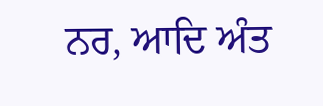ਨਰ, ਆਦਿ ਅੰਤ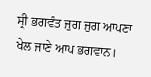ਸ੍ਰੀ ਭਗਵੰਤ ਜੁਗ ਜੁਗ ਆਪਣਾ ਖੇਲ ਜਾਣੇ ਆਪ ਭਗਵਾਨ।